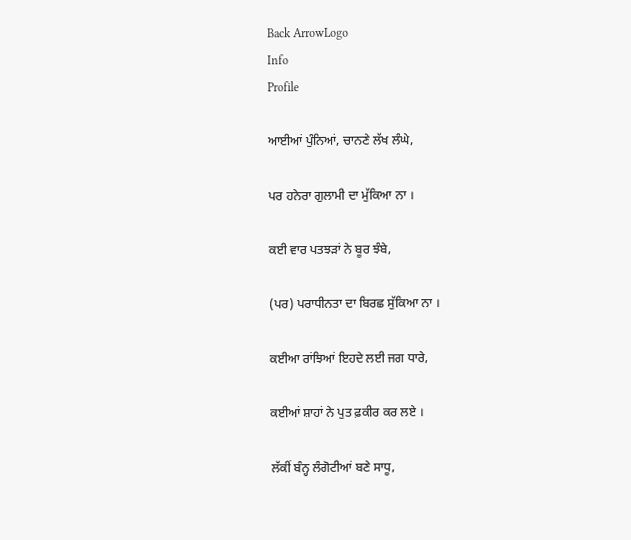Back ArrowLogo
Info
Profile

ਆਈਆਂ ਪੁੰਨਿਆਂ, ਚਾਨਣੇ ਲੱਖ ਲੰਘੇ,

ਪਰ ਹਨੇਰਾ ਗੁਲਾਮੀ ਦਾ ਮੁੱਕਿਆ ਨਾ ।

ਕਈ ਵਾਰ ਪਤਝੜਾਂ ਨੇ ਬੂਰ ਝੰਬੇ,

(ਪਰ) ਪਰਾਧੀਨਤਾ ਦਾ ਬਿਰਛ ਸੁੱਕਿਆ ਨਾ ।

ਕਈਆ ਰਾਂਝਿਆਂ ਇਹਦੇ ਲਈ ਜਗ ਧਾਰੇ,

ਕਈਆਂ ਸ਼ਾਹਾਂ ਨੇ ਪੁਤ ਫ਼ਕੀਰ ਕਰ ਲਏ ।

ਲੱਕੀਂ ਬੰਨ੍ਹ ਲੰਗੋਟੀਆਂ ਬਣੇ ਸਾਧੂ,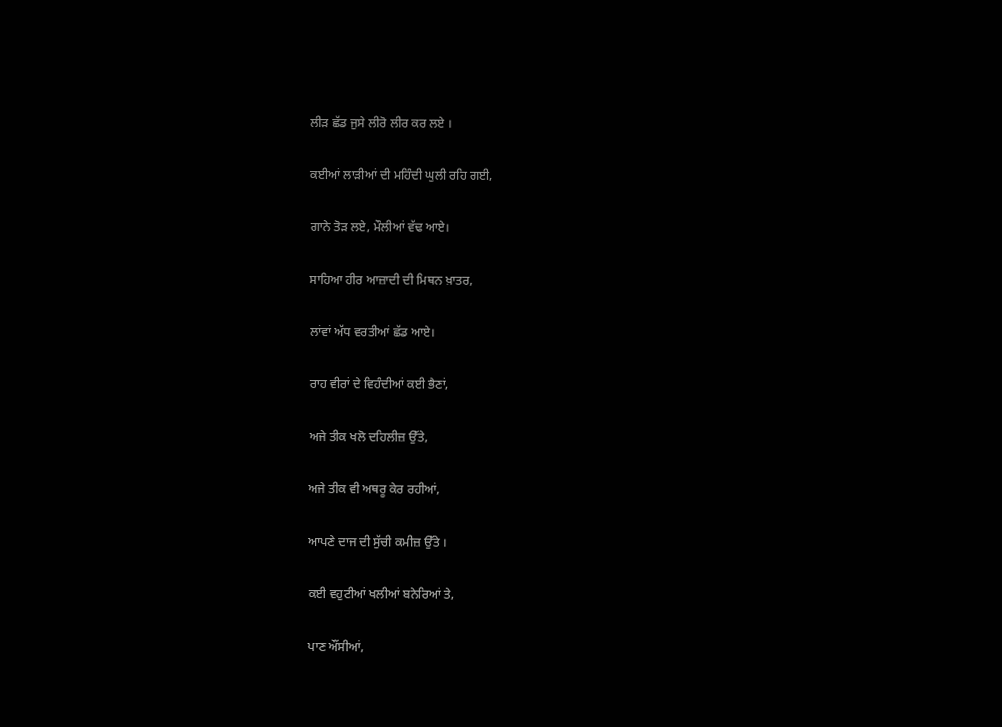ਲੀੜ ਛੱਡ ਜੁਸੇ ਲੀਰੋ ਲੀਰ ਕਰ ਲਏ ।

ਕਈਆਂ ਲਾੜੀਆਂ ਦੀ ਮਹਿੰਦੀ ਘੁਲੀ ਰਹਿ ਗਈ,

ਗਾਨੇ ਤੋੜ ਲਏ, ਮੌਲੀਆਂ ਵੱਢ ਆਏ।

ਸਾਹਿਆ ਹੀਰ ਆਜ਼ਾਦੀ ਦੀ ਮਿਥਨ ਖ਼ਾਤਰ,

ਲਾਂਵਾਂ ਅੱਧ ਵਰਤੀਆਂ ਛੱਡ ਆਏ।

ਰਾਹ ਵੀਰਾਂ ਦੇ ਵਿਹੰਦੀਆਂ ਕਈ ਭੈਣਾਂ,

ਅਜੇ ਤੀਕ ਖਲੋ ਦਹਿਲੀਜ਼ ਉੱਤੇ,

ਅਜੇ ਤੀਕ ਵੀ ਅਥਰੂ ਕੇਰ ਰਹੀਆਂ,

ਆਪਣੇ ਦਾਜ ਦੀ ਸੁੱਚੀ ਕਮੀਜ਼ ਉੱਤੇ ।

ਕਈ ਵਹੁਟੀਆਂ ਖਲੀਆਂ ਬਨੇਰਿਆਂ ਤੇ,

ਪਾਣ ਔਂਸੀਆਂ,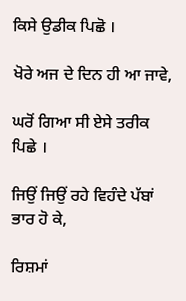ਕਿਸੇ ਉਡੀਕ ਪਿਛੋ ।

ਖੋਰੇ ਅਜ ਦੇ ਦਿਨ ਹੀ ਆ ਜਾਵੇ,

ਘਰੋਂ ਗਿਆ ਸੀ ਏਸੇ ਤਰੀਕ ਪਿਛੇ ।

ਜਿਉਂ ਜਿਉਂ ਰਹੇ ਵਿਹੰਦੇ ਪੱਬਾਂ ਭਾਰ ਹੋ ਕੇ,

ਰਿਸ਼ਮਾਂ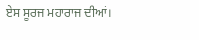ਏਸ ਸੂਰਜ ਮਹਾਰਾਜ ਦੀਆਂ।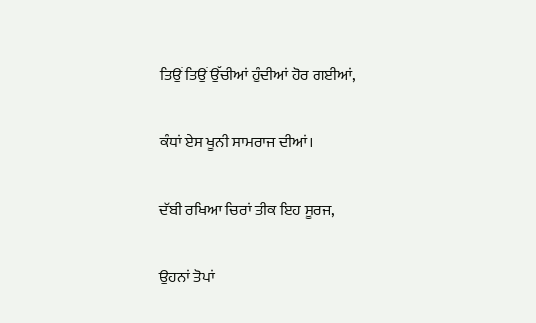ਤਿਉਂ ਤਿਉਂ ਉੱਚੀਆਂ ਹੁੰਦੀਆਂ ਹੋਰ ਗਈਆਂ,

ਕੰਧਾਂ ਏਸ ਖੂਨੀ ਸਾਮਰਾਜ ਦੀਆਂ।

ਦੱਬੀ ਰਖਿਆ ਚਿਰਾਂ ਤੀਕ ਇਹ ਸੂਰਜ,

ਉਹਨਾਂ ਤੋਪਾਂ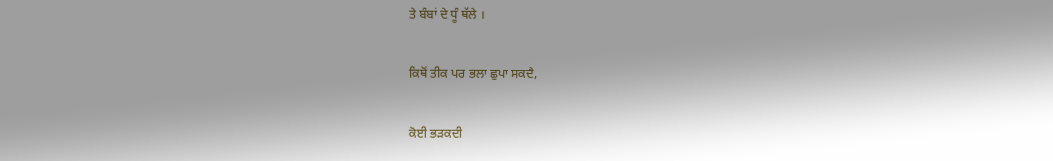ਤੇ ਬੰਬਾਂ ਦੇ ਧੂੰ ਥੱਲੇ ।

ਕਿਥੋਂ ਤੀਕ ਪਰ ਭਲਾ ਛੁਪਾ ਸਕਦੈ,

ਕੋਈ ਭੜਕਦੀ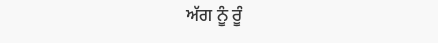ਅੱਗ ਨੂੰ ਰੂੰ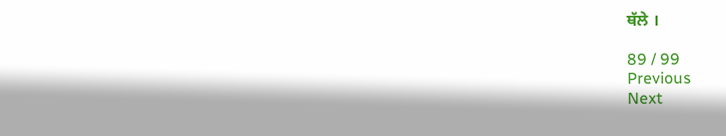ਥੱਲੇ ।

89 / 99
Previous
Next